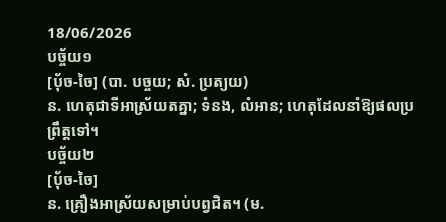18/06/2026
បច្ច័យ១
[ប៉័ច-ចៃ] (បា. បច្ចយ; សំ. ប្រត្យយ)
ន. ហេតុជាទីអាស្រ័យតគ្នា; ទំនង, លំអាន; ហេតុដែលនាំឱ្យផលប្រព្រឹត្តទៅ។
បច្ច័យ២
[ប៉័ច-ចៃ]
ន. គ្រឿងអាស្រ័យសម្រាប់បព្វជិត។ (ម.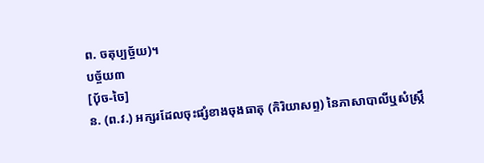ព. ចតុប្បច្ច័យ)។
បច្ច័យ៣
[ប៉័ច-ចៃ]
ន. (ព.វ.) អក្សរដែលចុះផ្សំខាងចុងធាតុ (កិរិយាសព្ទ) នៃភាសាបាលីឬសំស្ក្រឹ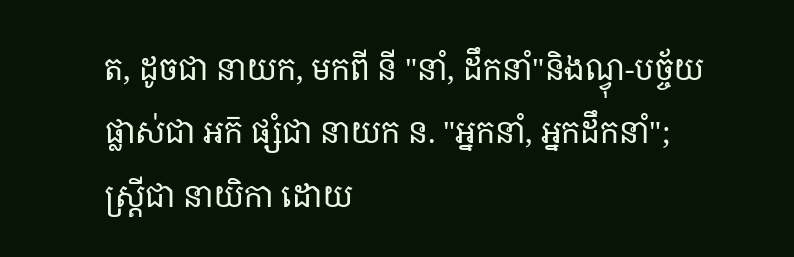ត, ដូចជា នាយក, មកពី នី "នាំ, ដឹកនាំ"និងណ្វុ-បច្ច័យ ផ្លាស់ជា អក៑ ផ្សំជា នាយក ន. "អ្នកនាំ, អ្នកដឹកនាំ"; ស្ត្រីជា នាយិកា ដោយ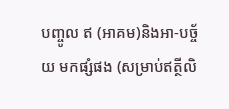បញ្ចូល ឥ (អាគម)និងអា-បច្ច័យ មកផ្សំផង (សម្រាប់ឥត្ថីលិ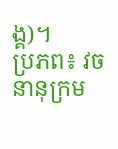ង្គ)។
ប្រភព៖ វចនានុក្រម